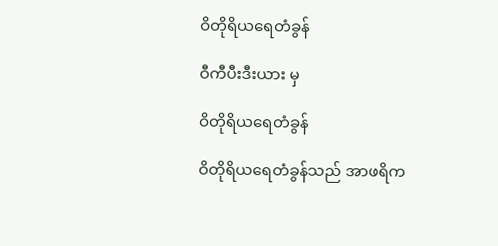ဝိတိုရိယရေတံခွန်

ဝီကီပီးဒီးယား မှ

ဝိတိုရိယရေတံခွန်

ဝိတိုရိယရေတံခွန်သည် အာဖရိက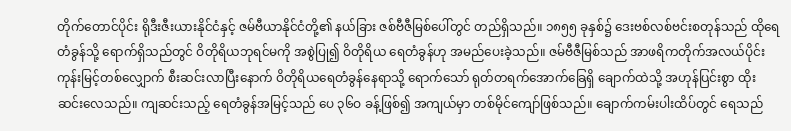တိုက်တောင်ပိုင်း ရိုဒီးဇီးယားနိုင်ငံနှင့် ဇမ်ဗီယာနိုင်ငံတို့၏ နယ်ခြား ဇစ်ဗီဇီမြစ်ပေါ်တွင် တည်ရှိသည်။ ၁၈၅၅ ခုနှစ်၌ ဒေးဗစ်လစ်ဗင်းစတုန်သည် ထိုရေတံခွန်သို့ ရောက်ရှိသည်တွင် ဝိတိုရိယဘုရင်မကို အစွဲပြု၍ ဝိတိုရိယ ရေတံခွန်ဟု အမည်ပေးခဲ့သည်။ ဇမ်ဗီဇီမြစ်သည် အာဖရိကတိုက်အလယ်ပိုင်း ကုန်းမြင့်တစ်လျှောက် စီးဆင်းလာပြီးနောက် ဝိတိုရိယရေတံခွန်နေရာသို့ ရောက်သော် ရုတ်တရက်အောက်ခြေရှိ ချောက်ထဲသို့ အဟုန်ပြင်းစွာ ထိုး ဆင်းလေသည်။ ကျဆင်းသည့် ရေတံခွန်အမြင့်သည် ပေ ၃၆ဝ ခန့်ဖြစ်၍ အကျယ်မှာ တစ်မိုင်ကျော်ဖြစ်သည်။ ချောက်ကမ်းပါးထိပ်တွင် ရေသည်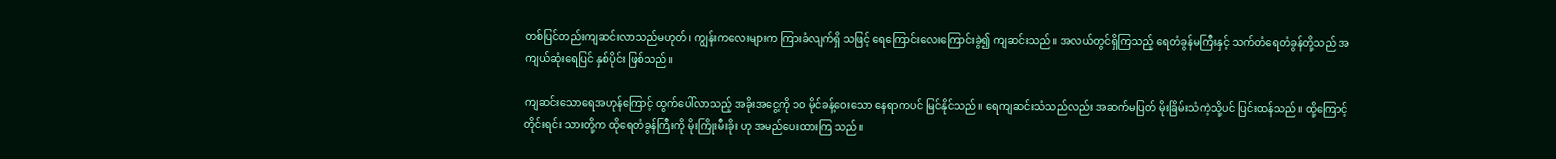တစ်ပြင်တည်းကျဆင်းလာသည်မဟုတ်၊ ကျွန်းကလေးများက ကြားခံလျက်ရှိ သဖြင့် ရေကြောင်းလေးကြောင်းခွဲ၍ ကျဆင်းသည်။ အလယ်တွင်ရှိကြသည့် ရေတံခွန်မကြီးနှင့် သက်တံရေတံခွန်တို့သည် အကျယ်ဆုံးရေပြင် နှစ်ပိုင်း ဖြစ်သည်။

ကျဆင်းသောရေအဟုန်ကြောင့် ထွက်ပေါ်လာသည့် အခိုးအငွေ့ကို ၁ဝ မိုင်ခန့်ဝေးသော နေရာကပင် မြင်နိုင်သည်။ ရေကျဆင်းသံသည်လည်း အဆက်မပြတ် မိုးခြိမ်းသံကဲ့သို့ပင် ပြင်းထန်သည်။ ထို့ကြောင့် တိုင်းရင်း သားတို့က ထိုရေတံခွန်ကြီးကို မိုးကြိုးမီးခိုး ဟု အမည်ပေးထားကြ သည်။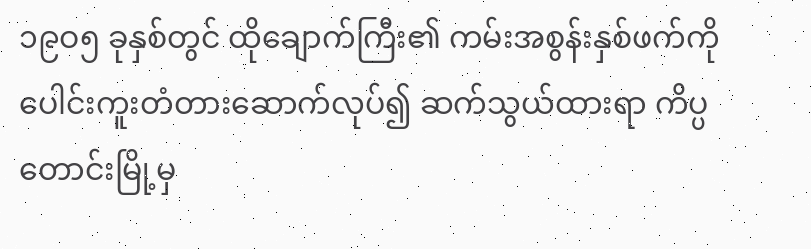၁၉ဝ၅ ခုနှစ်တွင် ထိုချောက်ကြီး၏ ကမ်းအစွန်းနှစ်ဖက်ကို ပေါင်းကူးတံတားဆောက်လုပ်၍ ဆက်သွယ်ထားရာ ကိပ္ပတောင်းမြို့မှ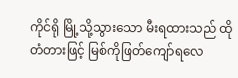ကိုင်ရို မြို့သို့သွားသော မီးရထားသည် ထိုတံတားဖြင့် မြစ်ကိုဖြတ်ကျော်ရလေ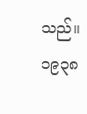သည်။ ၁၉၃၈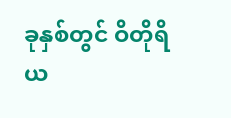ခုနှစ်တွင် ဝိတိုရိယ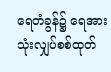ရေတံခွန်၌ ရေအားသုံးလျှပ်စစ်ထုတ်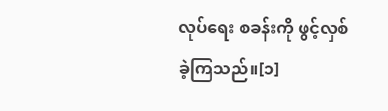လုပ်ရေး စခန်းကို ဖွင့်လှစ်ခဲ့ကြသည်။[၁]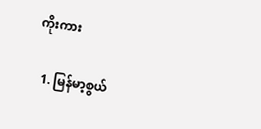ကိုးကား

  1. မြန်မာ့စွယ်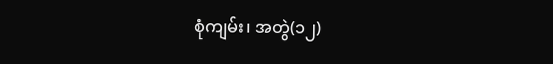စုံကျမ်း၊ အတွဲ(၁၂)